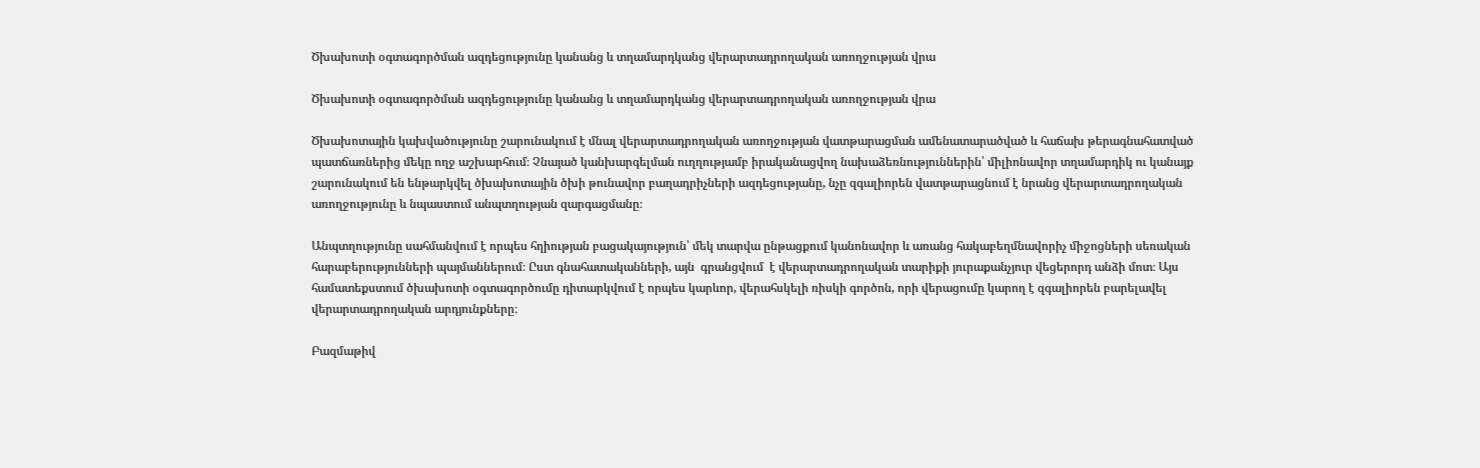Ծխախոտի օգտագործման ազդեցությունը կանանց և տղամարդկանց վերարտադրողական առողջության վրա

Ծխախոտի օգտագործման ազդեցությունը կանանց և տղամարդկանց վերարտադրողական առողջության վրա

Ծխախոտային կախվածությունը շարունակում է մնալ վերարտադրողական առողջության վատթարացման ամենատարածված և հաճախ թերագնահատված պատճառներից մեկը ողջ աշխարհում։ Չնայած կանխարգելման ուղղությամբ իրականացվող նախաձեռնություններին՝ միլիոնավոր տղամարդիկ ու կանայք շարունակում են ենթարկվել ծխախոտային ծխի թունավոր բաղադրիչների ազդեցությանը, նչը զգալիորեն վատթարացնում է նրանց վերարտադրողական առողջությունը և նպաստում անպտղության զարգացմանը։

Անպտղությունը սահմանվում է որպես հղիության բացակայություն՝ մեկ տարվա ընթացքում կանոնավոր և առանց հակաբեղմնավորիչ միջոցների սեռական հարաբերությունների պայմաններում։ Ըստ գնահատականների, այն  գրանցվում  է վերարտադրողական տարիքի յուրաքանչյուր վեցերորդ անձի մոտ։ Այս համատեքստում ծխախոտի օգտագործումը դիտարկվում է որպես կարևոր, վերահսկելի ռիսկի գործոն, որի վերացումը կարող է զգալիորեն բարելավել վերարտադրողական արդյունքները։

Բազմաթիվ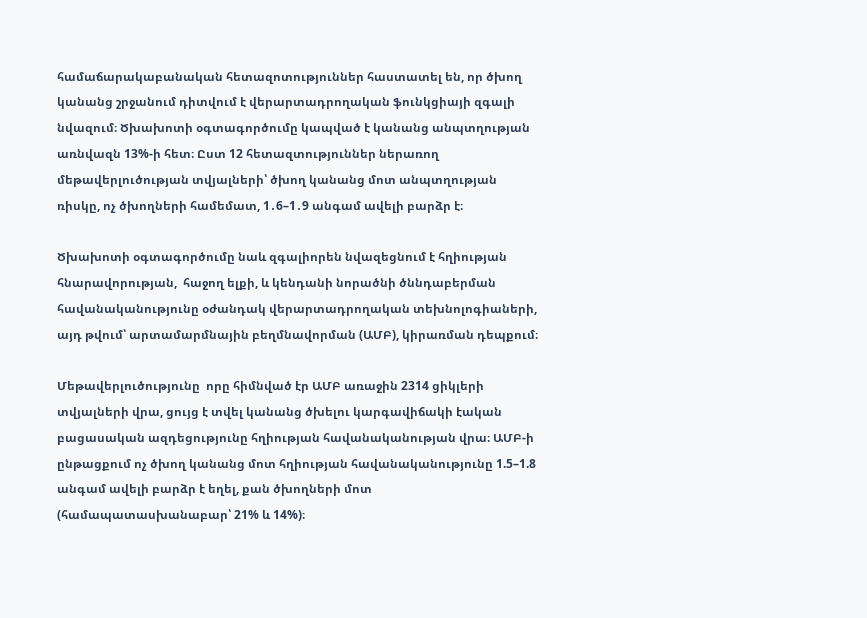համաճարակաբանական հետազոտություններ հաստատել են, որ ծխող կանանց շրջանում դիտվում է վերարտադրողական ֆունկցիայի զգալի նվազում։ Ծխախոտի օգտագործումը կապված է կանանց անպտղության առնվազն 13%-ի հետ։ Ըստ 12 հետազտություններ ներառող մեթավերլուծության տվյալների՝ ծխող կանանց մոտ անպտղության ռիսկը, ոչ ծխողների համեմատ, 1․6–1․9 անգամ ավելի բարձր է։

Ծխախոտի օգտագործումը նաև զգալիորեն նվազեցնում է հղիության հնարավորության,  հաջող ելքի, և կենդանի նորածնի ծննդաբերման հավանականությունը օժանդակ վերարտադրողական տեխնոլոգիաների, այդ թվում՝ արտամարմնային բեղմնավորման (ԱՄԲ), կիրառման դեպքում։

Մեթավերլուծությունը  որը հիմնված էր ԱՄԲ առաջին 2314 ցիկլերի տվյալների վրա, ցույց է տվել կանանց ծխելու կարգավիճակի էական բացասական ազդեցությունը հղիության հավանականության վրա։ ԱՄԲ-ի ընթացքում ոչ ծխող կանանց մոտ հղիության հավանականությունը 1.5–1.8 անգամ ավելի բարձր է եղել, քան ծխողների մոտ (համապատասխանաբար՝ 21% և 14%)։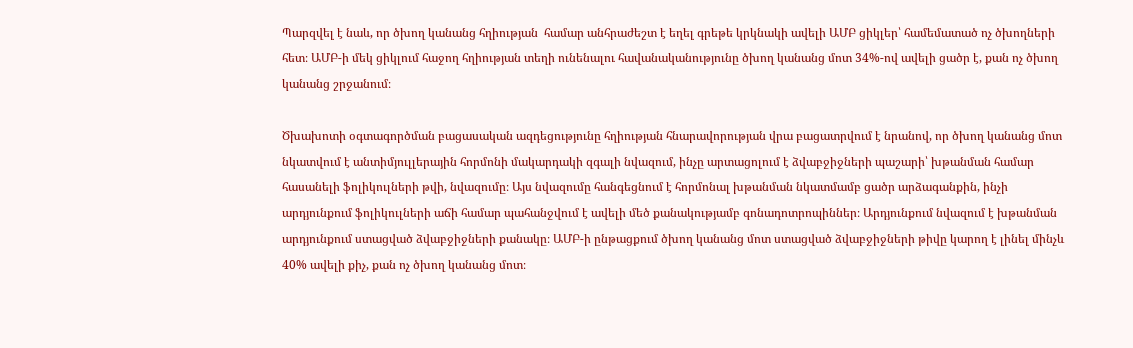Պարզվել է նաև, որ ծխող կանանց հղիության  համար անհրաժեշտ է եղել գրեթե կրկնակի ավելի ԱՄԲ ցիկլեր՝ համեմատած ոչ ծխողների հետ։ ԱՄԲ-ի մեկ ցիկլում հաջող հղիության տեղի ունենալու հավանականությունը ծխող կանանց մոտ 34%-ով ավելի ցածր է, քան ոչ ծխող կանանց շրջանում։

Ծխախոտի օգտագործման բացասական ազդեցությունը հղիության հնարավորության վրա բացատրվում է նրանով, որ ծխող կանանց մոտ նկատվում է անտիմյուլլերային հորմոնի մակարդակի զգալի նվազում, ինչը արտացոլում է ձվաբջիջների պաշարի՝ խթանման համար հասանելի ֆոլիկուլների թվի, նվազումը։ Այս նվազումը հանգեցնում է հորմոնալ խթանման նկատմամբ ցածր արձագանքին, ինչի արդյունքում ֆոլիկուլների աճի համար պահանջվում է ավելի մեծ քանակությամբ գոնադոտրոպիններ։ Արդյունքում նվազում է խթանման արդյունքում ստացված ձվաբջիջների քանակը։ ԱՄԲ-ի ընթացքում ծխող կանանց մոտ ստացված ձվաբջիջների թիվը կարող է լինել մինչև 40% ավելի քիչ, քան ոչ ծխող կանանց մոտ։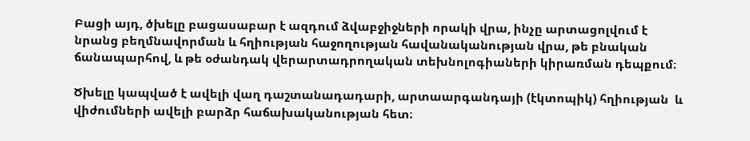Բացի այդ, ծխելը բացասաբար է ազդում ձվաբջիջների որակի վրա, ինչը արտացոլվում է նրանց բեղմնավորման և հղիության հաջողության հավանականության վրա, թե բնական ճանապարհով, և թե օժանդակ վերարտադրողական տեխնոլոգիաների կիրառման դեպքում։

Ծխելը կապված է ավելի վաղ դաշտանադադարի, արտաարգանդայի (էկտոպիկ) հղիության  և վիժումների ավելի բարձր հաճախականության հետ։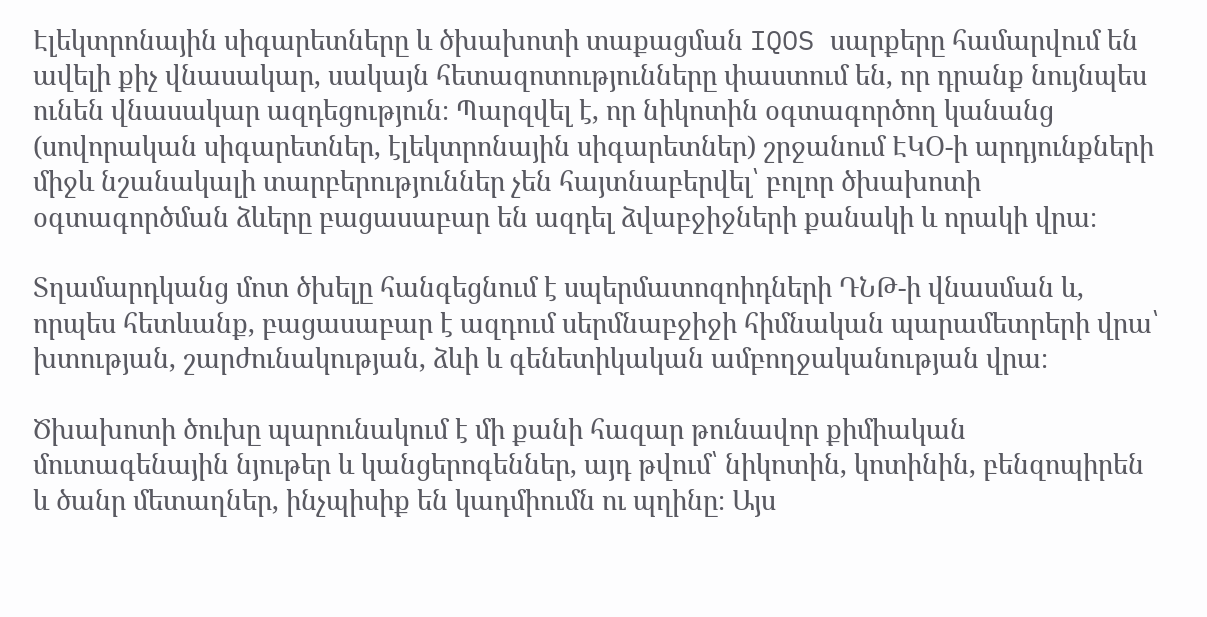Էլեկտրոնային սիգարետները և ծխախոտի տաքացման IQOS սարքերը համարվում են ավելի քիչ վնասակար, սակայն հետազոտությունները փաստում են, որ դրանք նույնպես ունեն վնասակար ազդեցություն։ Պարզվել է, որ նիկոտին օգտագործող կանանց (սովորական սիգարետներ, էլեկտրոնային սիգարետներ) շրջանում ԷԿՕ-ի արդյունքների միջև նշանակալի տարբերություններ չեն հայտնաբերվել՝ բոլոր ծխախոտի օգտագործման ձևերը բացասաբար են ազդել ձվաբջիջների քանակի և որակի վրա։

Տղամարդկանց մոտ ծխելը հանգեցնում է սպերմատոզոիդների ԴՆԹ-ի վնասման և, որպես հետևանք, բացասաբար է ազդում սերմնաբջիջի հիմնական պարամետրերի վրա՝ խտության, շարժունակության, ձևի և գենետիկական ամբողջականության վրա։

Ծխախոտի ծուխը պարունակում է մի քանի հազար թունավոր քիմիական մուտագենային նյութեր և կանցերոգեններ, այդ թվում՝ նիկոտին, կոտինին, բենզոպիրեն և ծանր մետաղներ, ինչպիսիք են կադմիումն ու պղինը։ Այս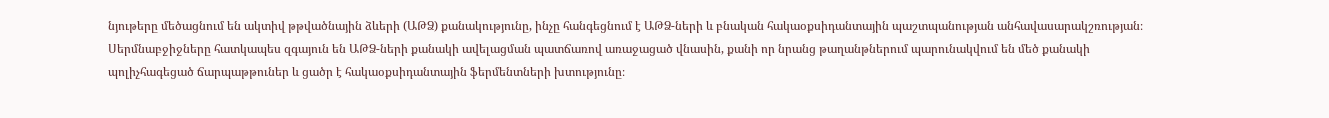նյութերը մեծացնում են ակտիվ թթվածնային ձևերի (ԱԹՁ) քանակությունը, ինչը հանգեցնում է ԱԹՁ-ների և բնական հակաօքսիդանտային պաշտպանության անհավասարակշռության։ Սերմնաբջիջները հատկապես զգայուն են ԱԹՁ-ների քանակի ավելացման պատճառով առաջացած վնասին, քանի որ նրանց թաղանթներում պարունակվում են մեծ քանակի պոլիչհագեցած ճարպաթթուներ և ցածր է հակաօքսիդանտային ֆերմենտների խտությունը։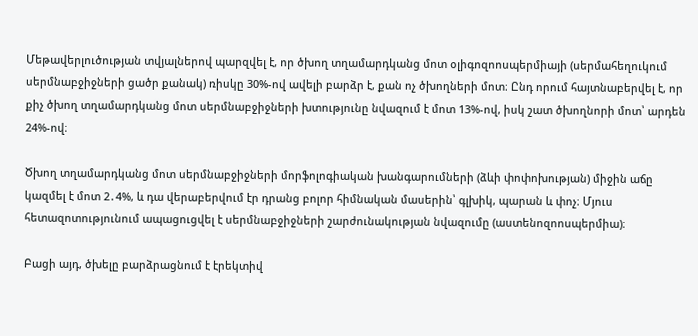Մեթավերլուծության տվյալներով պարզվել է, որ ծխող տղամարդկանց մոտ օլիգոզոոսպերմիայի (սերմահեղուկում սերմնաբջիջների ցածր քանակ) ռիսկը 30%-ով ավելի բարձր է, քան ոչ ծխողների մոտ։ Ընդ որում հայտնաբերվել է, որ քիչ ծխող տղամարդկանց մոտ սերմնաբջիջների խտությունը նվազում է մոտ 13%-ով, իսկ շատ ծխողնորի մոտ՝ արդեն 24%-ով։

Ծխող տղամարդկանց մոտ սերմնաբջիջների մորֆոլոգիական խանգարումների (ձևի փոփոխության) միջին աճը կազմել է մոտ 2․4%, և դա վերաբերվում էր դրանց բոլոր հիմնական մասերին՝ գլխիկ, պարան և փոչ։ Մյուս հետազոտությունում ապացուցվել է սերմնաբջիջների շարժունակության նվազումը (աստենոզոոսպերմիա)։

Բացի այդ, ծխելը բարձրացնում է էրեկտիվ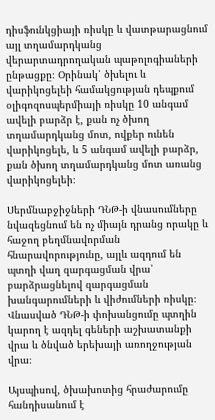դիսֆունկցիայի ռիսկը և վատթարացնում այլ տղամարդկանց վերարտադրողական պաթոլոգիաների ընթացքը։ Օրինակ՝ ծխելու և վարիկոցելեի համակցության դեպքում օլիգոզոսպերմիայի ռիսկը 10 անգամ ավելի բարձր է, քան ոչ ծխող տղամարդկանց մոտ, ովքեր ունեն վարիկոցելե, և 5 անգամ ավելի բարձր, քան ծխող տղամարդկանց մոտ առանց վարիկոցելեի։

Սերմնաբջիջների ԴՆԹ-ի վնասումները նվազեցնում են ոչ միայն դրանց որակը և հաջող բեղմնավորման հնարավորությունը, այլև ազդում են պտղի վաղ զարգացման վրա՝ բարձրացնելով զարգացման խանգարումների և վիժումների ռիսկը։ Վնասված ԴՆԹ-ի փոխանցումը պտղին կարող է ազդել գեների աշխատանքի վրա և ծնված երեխայի առողջության վրա։

Այսպիսով, ծխախոտից հրաժարումը հանդիսանում է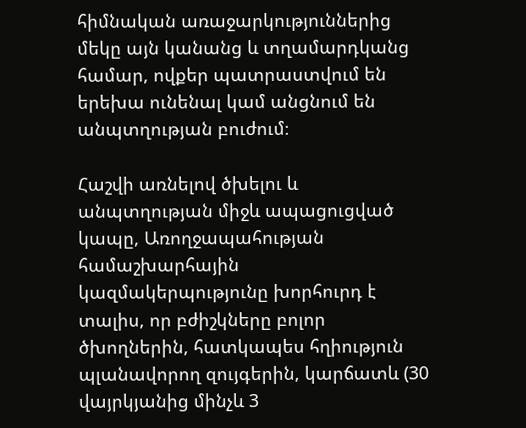հիմնական առաջարկություններից մեկը այն կանանց և տղամարդկանց համար, ովքեր պատրաստվում են երեխա ունենալ կամ անցնում են անպտղության բուժում։

Հաշվի առնելով ծխելու և անպտղության միջև ապացուցված կապը, Առողջապահության համաշխարհային կազմակերպությունը խորհուրդ է տալիս, որ բժիշկները բոլոր ծխողներին, հատկապես հղիություն պլանավորող զույգերին, կարճատև (30 վայրկյանից մինչև 3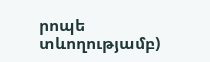րոպե տևողությամբ)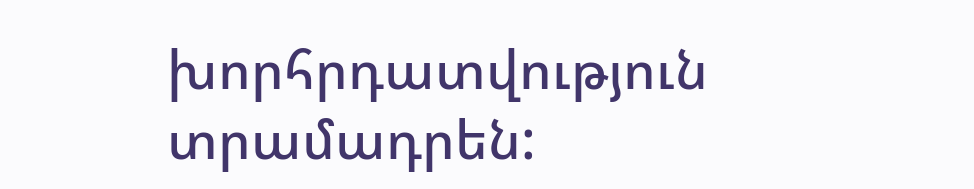խորհրդատվություն տրամադրեն: